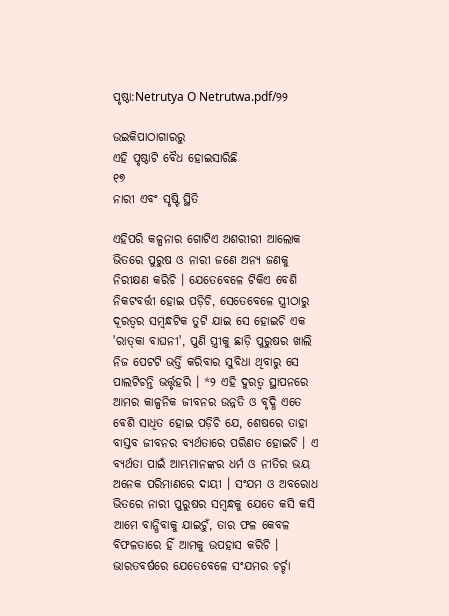ପୃଷ୍ଠା:Netrutya O Netrutwa.pdf/୨୨

ଉଇକିପାଠାଗାର‌ରୁ
ଏହି ପୃଷ୍ଠାଟି ବୈଧ ହୋଇସାରିଛି
୧୭
ନାରୀ ଏବଂ ସୃଷ୍ଟି ସ୍ଥିତି

ଏହିପରି କଳ୍ପନାର ଗୋଟିଏ ଅଶରୀରୀ ଆଲୋକ ଭିତରେ ପୁରୁଷ ଓ ନାରୀ ଜଣେ ଅନ୍ୟ ଜଣକୁ ନିରୀକ୍ଷଣ କରିଚି । ଯେତେବେଳେ ଟିକିଏ ବେଶି ନିକଟବର୍ତ୍ତୀ ହୋଇ ପଡ଼ିଚି, ସେତେବେଳେ ସ୍ତ୍ରୀଠାରୁ ଦୂରତ୍ୱର ସମ୍ବନ୍ଧଟିକ ତୁଟି ଯାଇ ସେ ହୋଇଚି ଏକ 'ରାତ୍‌କା ବାଘନୀ', ପୁଣି ସ୍ତ୍ରୀକୁ ଛାଡ଼ି ପୁରୁଷର ଖାଲି ନିଜ ପେଟ‌ଟି ଭର୍ତ୍ତି କରିବାର ସୁବିଧା ଥିବାରୁ ସେ ପାଲଟିଚନ୍ତି ଭର୍ତ୍ତୃହରି । *୨ ଏହି ଦୁରତ୍ୱ ସ୍ଥାପନରେ ଆମର କାଳ୍ପନିକ ଜୀବନର ଉନ୍ନତି ଓ ବୃଦ୍ଧି ଏତେ ବେଶି ସାଧିତ ହୋଇ ପଡ଼ିଚି ଯେ, ଶେଷରେ ତାହା ବାସ୍ତବ ଜୀବନର ବ୍ୟର୍ଥତାରେ ପରିଣତ ହୋଇଚି । ଏ ବ୍ୟର୍ଥତା ପାଇଁ ଆମ୍ଭମାନଙ୍କର ଧର୍ମ ଓ ନୀତିର ଭୟ ଅନେକ ପରିମାଣରେ ଦାୟୀ । ସଂଯମ ଓ ଅବରୋଧ ଭିତରେ ନାରୀ ପୁରୁଷର ସମ୍ବନ୍ଧକୁ ଯେତେ କସି କସି ଆମେ ବାନ୍ଧିବାକୁ ଯାଇଚୁଁ, ତାର ଫଳ କେବଳ ବିଫଳତାରେ ହିଁ ଆମକୁ ଉପ‌ହାସ କରିଚି । ଭାରତବର୍ଷରେ ଯେତେବେଳେ ସଂଯମର ଚର୍ଚ୍ଚା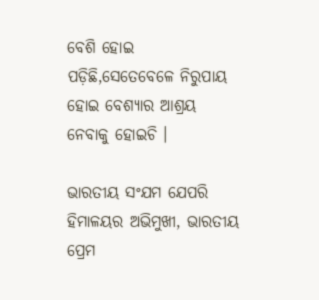ବେଶି ହୋଇ ପଡ଼ିଛି,ସେତେବେଳେ ନିରୁପାୟ ହୋଇ ବେଶ୍ୟାର ଆଶ୍ରୟ ନେବାକୁ ହୋଇଚି ।

ଭାରତୀୟ ସଂଯମ ଯେପରି ହିମାଳ‌ୟର ଅଭିମୁଖୀ, ଭାରତୀୟ ପ୍ରେମ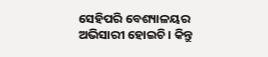ସେହିପରି ବେଶ୍ୟାଳୟର ଅଭିସାରୀ ହୋଇଚି । କିନ୍ତୁ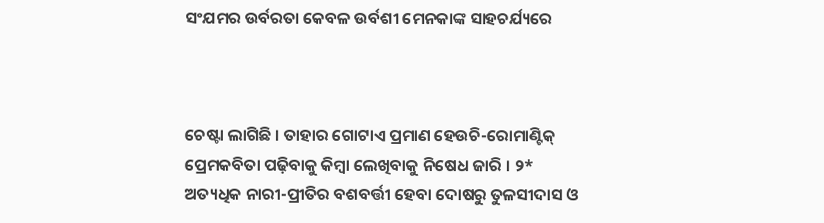ସଂଯମର ଉର୍ବରତା କେବଳ ଉର୍ବଶୀ ମେନ‌କାଙ୍କ ସାହଚର୍ଯ୍ୟରେ



ଚେଷ୍ଟା ଲାଗିଛି । ତାହାର ଗୋଟାଏ ପ୍ରମାଣ ହେଉଚି-ରୋମାଣ୍ଟିକ୍ ପ୍ରେମକବିତା ପଢ଼ିବାକୁ କିମ୍ବା ଲେଖିବାକୁ ନିଷେଧ ଜାରି । ୨* ଅତ୍ୟଧିକ ନାରୀ-ପ୍ରୀତିର ବଶବର୍ତ୍ତୀ ହେବା ଦୋଷରୁ ତୁଳସୀଦାସ ଓ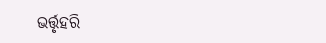ଭର୍ତ୍ତୃହରି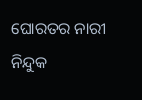ଘୋରତର ନାରୀ ନିନ୍ଦୁକ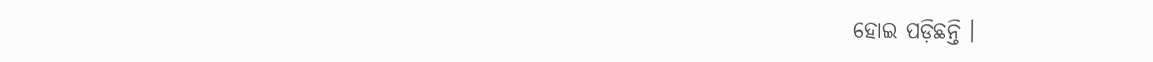ହୋଇ ପଡ଼ିଛନ୍ତି ।